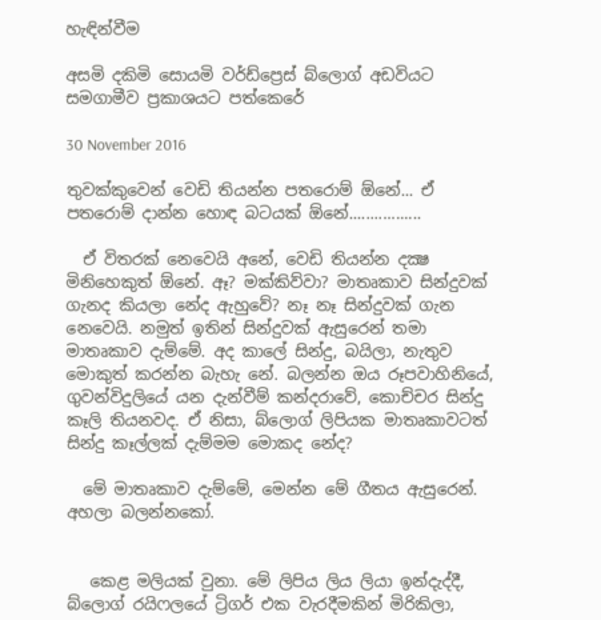හැඳින්වීම

අසමි දකිමි සොයමි වර්ඩ්ප්‍රෙස් බ්ලොග් අඩවියට සමගාමීව ප්‍රකාශයට පත්කෙරේ

30 November 2016

තුවක්කුවෙන් වෙඩි තියන්න පතරොම් ඕනේ... ඒ පතරොම් දාන්න හොඳ බටයක් ඕනේ.................

  ඒ විතරක් නෙවෙයි අනේ, වෙඩි තියන්න දක්‍ෂ මිනිහෙකුත් ඕනේ. ඈ? මක්කිව්වා? මාතෘකාව සින්දුවක් ගැනද කියලා නේද ඇහුවේ? නෑ නෑ සින්දුවක් ගැන නෙවෙයි. නමුත් ඉතින් සින්දුවක් ඇසුරෙන් තමා මාතෘකාව දැම්මේ. අද කාලේ සින්දු, බයිලා, නැතුව මොකුත් කරන්න බැහැ නේ. බලන්න ඔය රූපවාහිනියේ, ගුවන්විදුලියේ යන දැන්වීම් කන්දරාවේ, කොච්චර සින්දු කෑලි තියනවද. ඒ නිසා, බ්ලොග් ලිපියක මාතෘකාවටත් සින්දු කෑල්ලක් දැම්මම මොකද නේද?

  මේ මාතෘකාව දැම්මේ, මෙන්න මේ ගීතය ඇසුරෙන්. අහලා බලන්නකෝ.


   කෙළ මලියක් වුනා. මේ ලිපිය ලිය ලියා ඉන්දැද්දී, බ්ලොග් රයිෆලයේ ට්‍රිගර් එක වැරදීමකින් මිරිකිලා,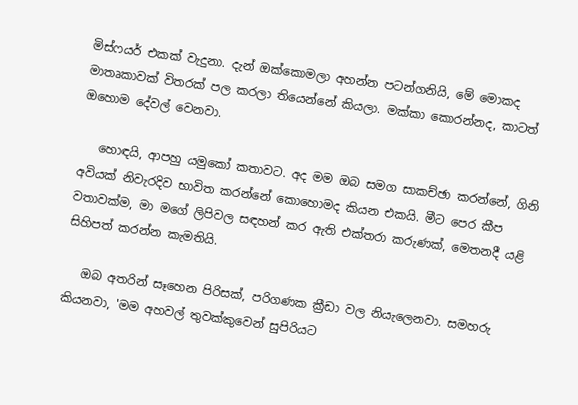මිස්ෆයර් එකක් වැදුනා. දැන් ඔක්කොමලා අහන්න පටන්ගනියි, මේ මොකද මාතෘකාවක් විතරක් පල කරලා තියෙන්නේ කියලා. මක්කා කොරන්නද, කාටත් ඔහොම දේවල් වෙනවා.

   හොඳයි, ආපහු යමුකෝ කතාවට. අද මම ඔබ සමග සාකච්ඡා කරන්නේ, ගිනි අවියක් නිවැරදිව භාවිත කරන්නේ කොහොමද කියන එකයි. මීට පෙර කීප වතාවක්ම, මා මගේ ලිපිවල සඳහන් කර ඇති එක්තරා කරුණක්, මෙතනදී යළි සිහිපත් කරන්න කැමතියි.

   ඔබ අතරින් සෑහෙන පිරිසක්, පරිගණක ක්‍රීඩා වල නියැලෙනවා. සමහරු කියනවා, 'මම අහවල් තුවක්කුවෙන් සුපිරියට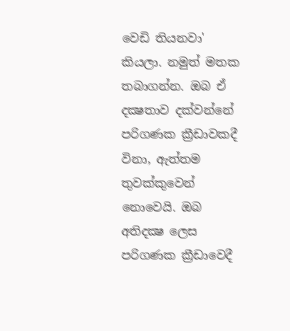වෙඩි තියනවා' කියලා. නමුත් මතක තබාගන්න. ඔබ ඒ දක්‍ෂතාව දක්වන්නේ පරිගණක ක්‍රීඩාවකදී විනා, ඇත්තම තුවක්කුවෙන් නොවෙයි. ඔබ අතිදක්‍ෂ ලෙස පරිගණක ක්‍රීඩාවෙදී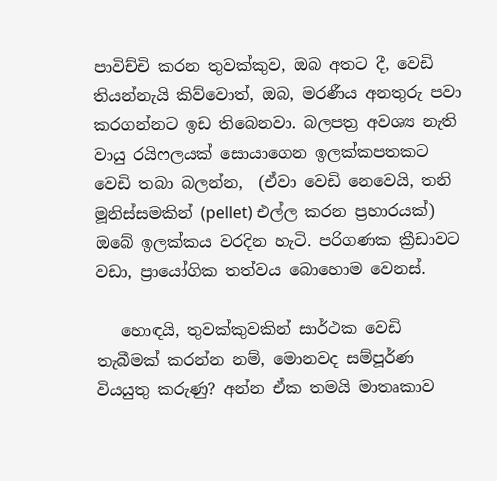පාවිච්චි කරන තුවක්කුව, ඔබ අතට දී, වෙඩි තියන්නැයි කිව්වොත්, ඔබ, මරණීය අනතුරු පවා කරගන්නට ඉඩ තිබෙනවා. බලපත්‍ර අවශ්‍ය නැති වායු රයිෆලයක් සොයාගෙන ඉලක්කපතකට වෙඩි තබා බලන්න,  (ඒවා වෙඩි නෙවෙයි, තනි මූනිස්සමකින් (pellet) එල්ල කරන ප්‍රහාරයක්) ඔබේ ඉලක්කය වරදින හැටි. පරිගණක ක්‍රීඩාවට වඩා, ප්‍රායෝගික තත්වය බොහොම වෙනස්.

   හොඳයි, තුවක්කුවකින් සාර්ථක වෙඩි තැබීමක් කරන්න නම්, මොනවද සම්පූර්ණ වියයුතු කරුණු? අන්න ඒක තමයි මාතෘකාව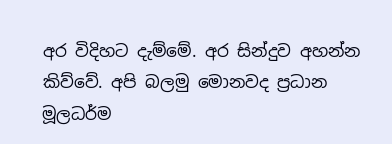අර විදිහට දැම්මේ. අර සින්දුව අහන්න කිව්වේ. අපි බලමු මොනවද ප්‍රධාන මූලධර්ම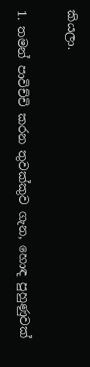කියලා.

1. තමන් පාවිච්චි කරන තුවක්කුව ගැන, හොඳ පුහුණුවක්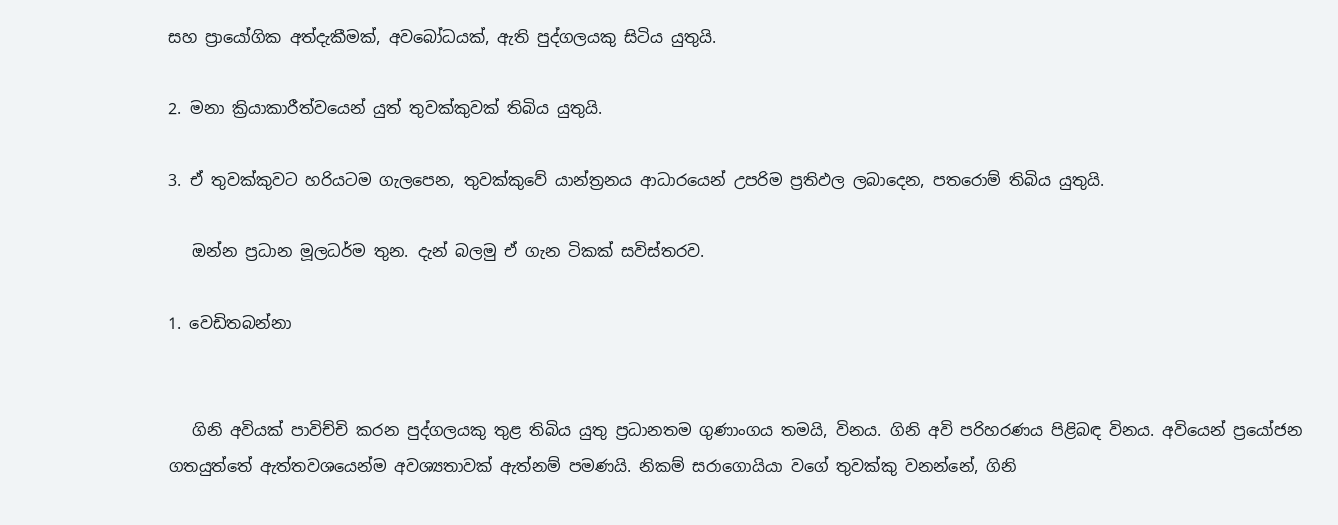සහ ප්‍රායෝගික අත්දැකීමක්, අවබෝධයක්, ඇති පුද්ගලයකු සිටිය යුතුයි.

2. මනා ක්‍රියාකාරීත්වයෙන් යුත් තුවක්කුවක් තිබිය යුතුයි.

3. ඒ තුවක්කුවට හරියටම ගැලපෙන, තුවක්කුවේ යාන්ත්‍රනය ආධාරයෙන් උපරිම ප්‍රතිඵල ලබාදෙන, පතරොම් තිබිය යුතුයි.

   ඔන්න ප්‍රධාන මූලධර්ම තුන. දැන් බලමු ඒ ගැන ටිකක් සවිස්තරව.

1. වෙඩිතබන්නා


   ගිනි අවියක් පාවිච්චි කරන පුද්ගලයකු තුළ තිබිය යුතු ප්‍රධානතම ගුණාංගය තමයි, විනය. ගිනි අවි පරිහරණය පිළිබඳ විනය. අවියෙන් ප්‍රයෝජන ගතයුත්තේ ඇත්තවශයෙන්ම අවශ්‍යතාවක් ඇත්නම් පමණයි. නිකම් සරාගොයියා වගේ තුවක්කු වනන්නේ, ගිනි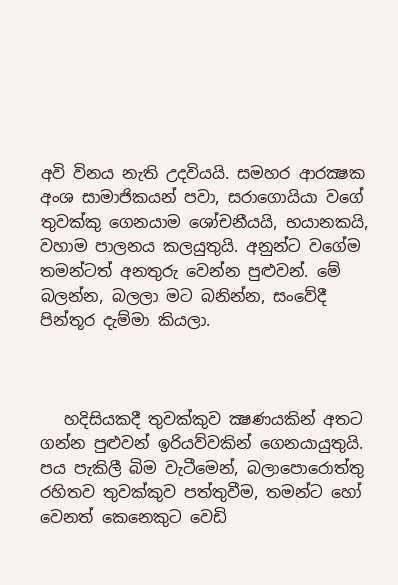අවි විනය නැති උදවියයි. සමහර ආරක්‍ෂක අංශ සාමාජිකයන් පවා, සරාගොයියා වගේ තුවක්කු ගෙනයාම ශෝචනීයයි, භයානකයි, වහාම පාලනය කලයුතුයි. අනුන්ට වගේම තමන්ටත් අනතුරු වෙන්න පුළුවන්. මේ බලන්න, බලලා මට බනින්න, සංවේදී පින්තූර දැම්මා කියලා.



   හදිසියකදී තුවක්කුව ක්‍ෂණයකින් අතට ගන්න පුළුවන් ඉරියව්වකින් ගෙනයායුතුයි. පය පැකිලී බිම වැටීමෙන්, බලාපොරොත්තු රහිතව තුවක්කුව පත්තුවීම, තමන්ට හෝ වෙනත් කෙනෙකුට වෙඩි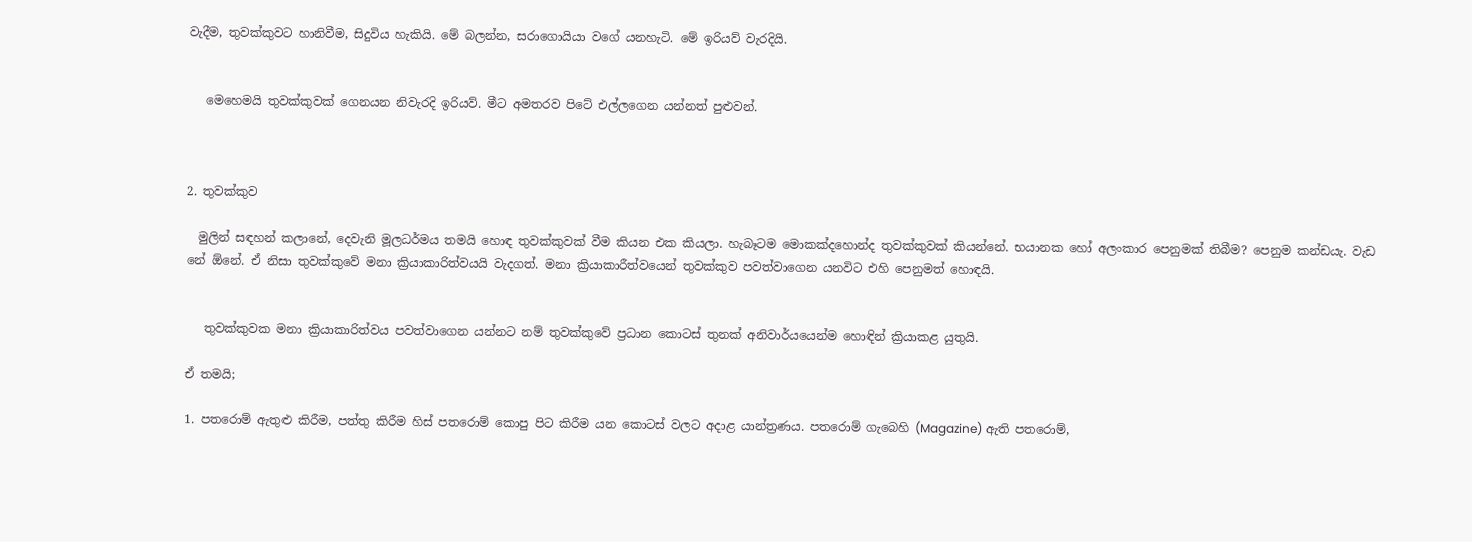වැදීම, තුවක්කුවට හානිවීම, සිදුවිය හැකියි. මේ බලන්න, සරාගොයියා වගේ යනහැටි. මේ ඉරියව් වැරදියි.


   මෙහෙමයි තුවක්කුවක් ගෙනයන නිවැරදි ඉරියව්. මීට අමතරව පිටේ එල්ලගෙන යන්නත් පුළුවන්.



2. තුවක්කුව

  මුලින් සඳහන් කලානේ, දෙවැනි මූලධර්මය තමයි හොඳ තුවක්කුවක් වීම කියන එක කියලා. හැබෑටම මොකක්දහොන්ද තුවක්කුවක් කියන්නේ. භයානක හෝ අලංකාර පෙනුමක් තිබීම? පෙනුම කන්ඩයැ. වැඩ නේ ඕනේ. ඒ නිසා තුවක්කුවේ මනා ක්‍රියාකාරිත්වයයි වැදගත්. මනා ක්‍රියාකාරීත්වයෙන් තුවක්කුව පවත්වාගෙන යනවිට එහි පෙනුමත් හොඳයි.


   තුවක්කුවක මනා ක්‍රියාකාරිත්වය පවත්වාගෙන යන්නට නම් තුවක්කුවේ ප්‍රධාන කොටස් තුනක් අනිවාර්යයෙන්ම හොඳින් ක්‍රියාකළ යුතුයි.

ඒ තමයි;

1. පතරොම් ඇතුළු කිරීම, පත්තු කිරීම හිස් පතරොම් කොපු පිට කිරීම යන කොටස් වලට අදාළ යාන්ත්‍රණය. පතරොම් ගැබෙහි (Magazine) ඇති පතරොම්,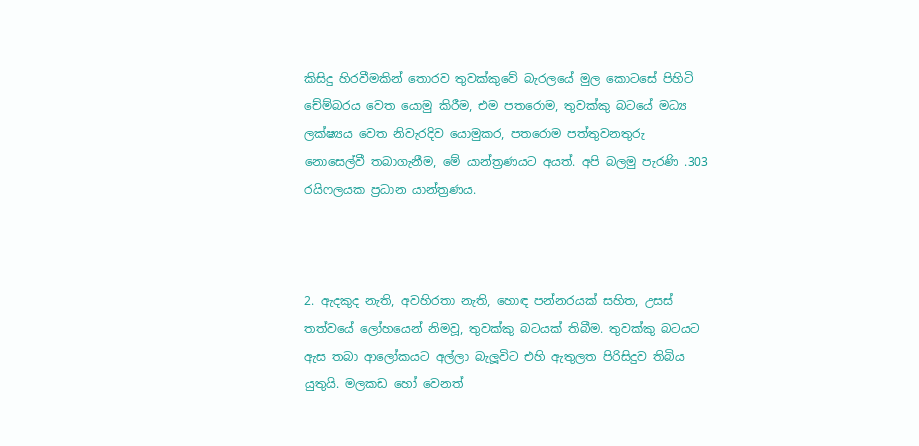කිසිදු හිරවීමකින් තොරව තුවක්කුවේ බැරලයේ මුල කොටසේ පිහිටි චේම්බරය වෙත යොමු කිරීම, එම පතරොම, තුවක්කු බටයේ මධ්‍ය ලක්ෂ්‍යය වෙත නිවැරදිව යොමුකර, පතරොම පත්තුවනතුරු නොසෙල්වී තබාගැනීම, මේ යාන්ත්‍රණයට අයත්. අපි බලමු පැරණි .303 රයිෆලයක ප්‍රධාන යාන්ත්‍රණය.



2. ඇදකුද නැති, අවහිරතා නැති, හොඳ පන්නරයක් සහිත, උසස් තත්වයේ ලෝහයෙන් නිමවූ, තුවක්කු බටයක් තිබීම. තුවක්කු බටයට ඇස තබා ආලෝකයට අල්ලා බැලූවිට එහි ඇතුලත පිරිසිදුව තිබිය යුතුයි. මලකඩ හෝ වෙනත්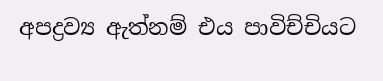අපද්‍රව්‍ය ඇත්නම් එය පාවිච්චියට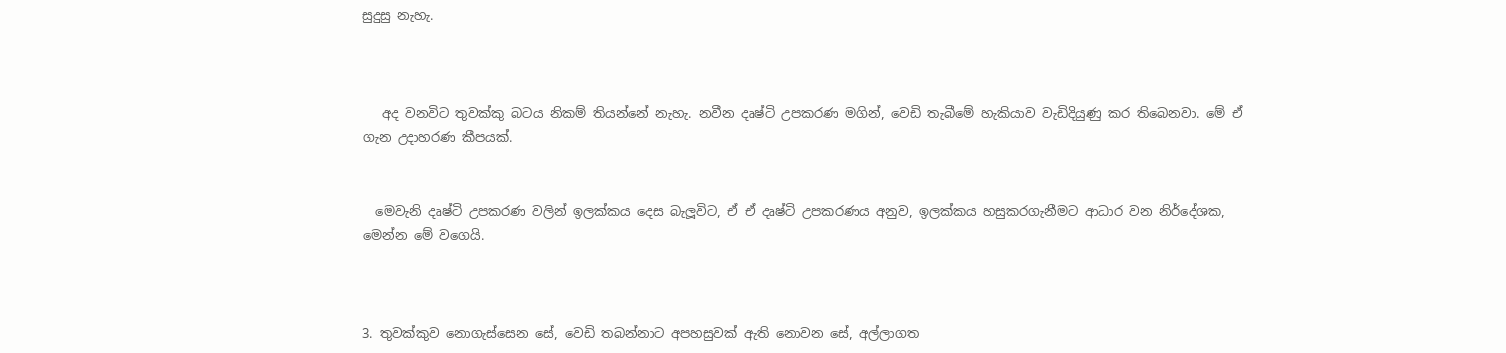සුදුසු නැහැ.



   අද වනවිට තුවක්කු බටය නිකම් තියන්නේ නැහැ. නවීන දෘෂ්ටි උපකරණ මගින්, වෙඩි තැබීමේ හැකියාව වැඩිදියුණු කර තිබෙනවා. මේ ඒ ගැන උදාහරණ කීපයක්.


  මෙවැනි දෘෂ්ටි උපකරණ වලින් ඉලක්කය දෙස බැලූවිට, ඒ ඒ දෘෂ්ටි උපකරණය අනුව, ඉලක්කය හසුකරගැනීමට ආධාර වන නිර්දේශක, මෙන්න මේ වගෙයි.



3. තුවක්කුව නොගැස්සෙන සේ, වෙඩි තබන්නාට අපහසුවක් ඇති නොවන සේ, අල්ලාගත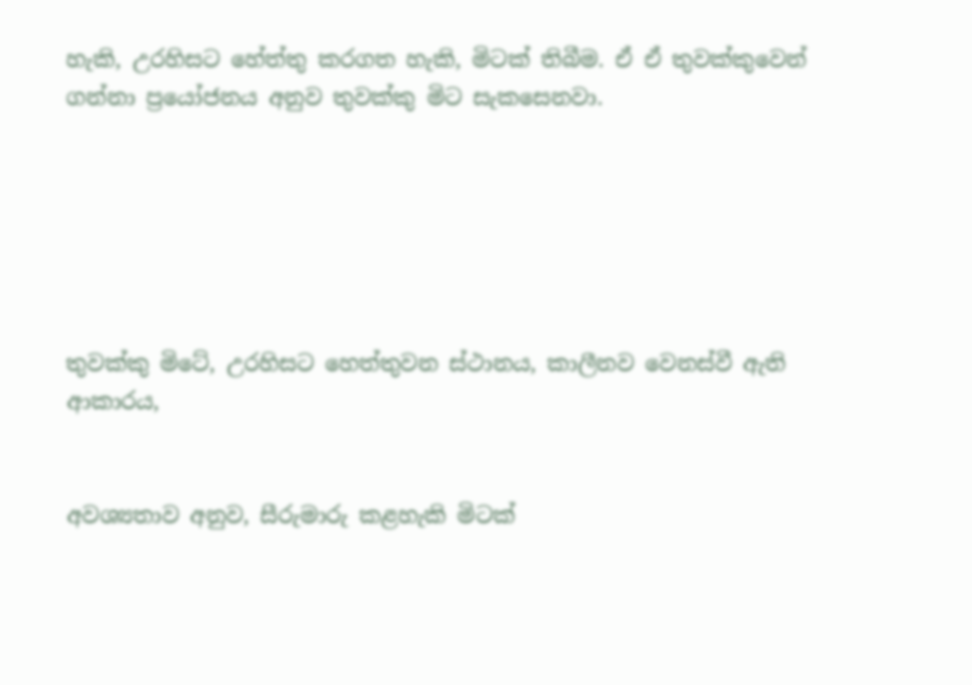හැකි, උරහිසට හේත්තු කරගත හැකි, මිටක් තිබීම. ඒ ඒ තුවක්කුවෙන් ගන්නා ප්‍රයෝජනය අනුව තුවක්කු මිට සැකසෙනවා.






තුවක්කු මිටේ, උරහිසට හෙත්තුවන ස්ථානය, කාලීනව වෙනස්වී ඇති ආකාරය,


අවශ්‍යතාව අනුව, සීරුමාරු කළහැකි මිටක්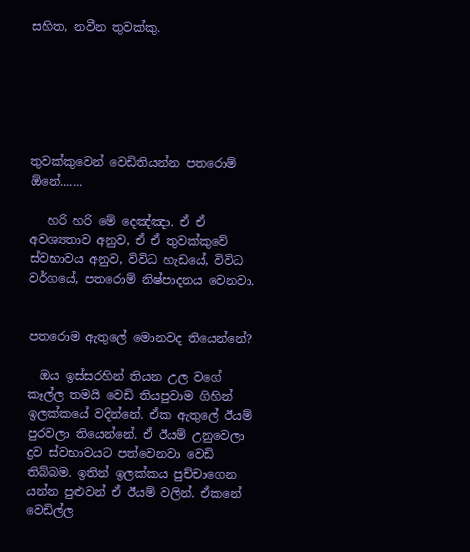සහිත, නවීන තුවක්කු.






තුවක්කුවෙන් වෙඩිතියන්න පතරොම් ඕනේ.......

   හරි හරි මේ දෙඤ්ඤා. ඒ ඒ අවශ්‍යතාව අනුව, ඒ ඒ තුවක්කුවේ ස්වභාවය අනුව, විවිධ හැඩයේ, විවිධ වර්ගයේ, පතරොම් නිෂ්පාදනය වෙනවා.


පතරොම ඇතුලේ මොනවද තියෙන්නේ?

  ඔය ඉස්සරහින් තියන උල වගේ කෑල්ල තමයි වෙඩි තියපුවාම ගිහින් ඉලක්කයේ වදින්නේ. ඒක ඇතුලේ ඊයම් පුරවලා තියෙන්නේ. ඒ ඊයම් උනුවෙලා ද්‍රව ස්වභාවයට පත්වෙනවා වෙඩි තිබ්බම. ඉතින් ඉලක්කය පුච්චාගෙන යන්න පුළුවන් ඒ ඊයම් වලින්. ඒකනේ වෙඩිල්ල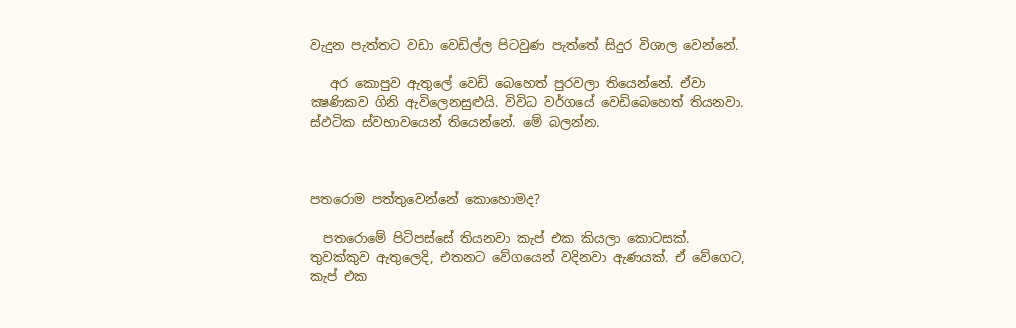වැදුන පැත්තට වඩා වෙඩිල්ල පිටවුණ පැත්තේ සිදුර විශාල වෙන්නේ.

   අර කොපුව ඇතුලේ වෙඩි බෙහෙත් පුරවලා තියෙන්නේ. ඒවා ක්‍ෂණිකව ගිනි ඇවිලෙනසුළුයි. විවිධ වර්ගයේ වෙඩිබෙහෙත් තියනවා.  ස්ඵටික ස්වභාවයෙන් තියෙන්නේ. මේ බලන්න.



පතරොම පත්තුවෙන්නේ කොහොමද?

  පතරොමේ පිටිපස්සේ තියනවා කැප් එක කියලා කොටසක්. තුවක්කුව ඇතුලෙදි, එතනට වේගයෙන් වදිනවා ඇණයක්. ඒ වේගෙට, කැප් එක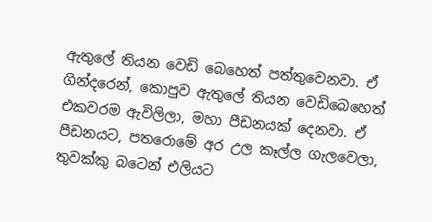ඇතුලේ තියන වෙඩි බෙහෙත් පත්තුවෙනවා. ඒ ගින්දරෙන්, කොපුව ඇතුලේ තියන වෙඩිබෙහෙත් එකවරම ඇවිලිලා, මහා පීඩනයක් දෙනවා. ඒ පීඩනයට, පතරොමේ අර උල කෑල්ල ගැලවෙලා, තුවක්කු බටෙන් එලියට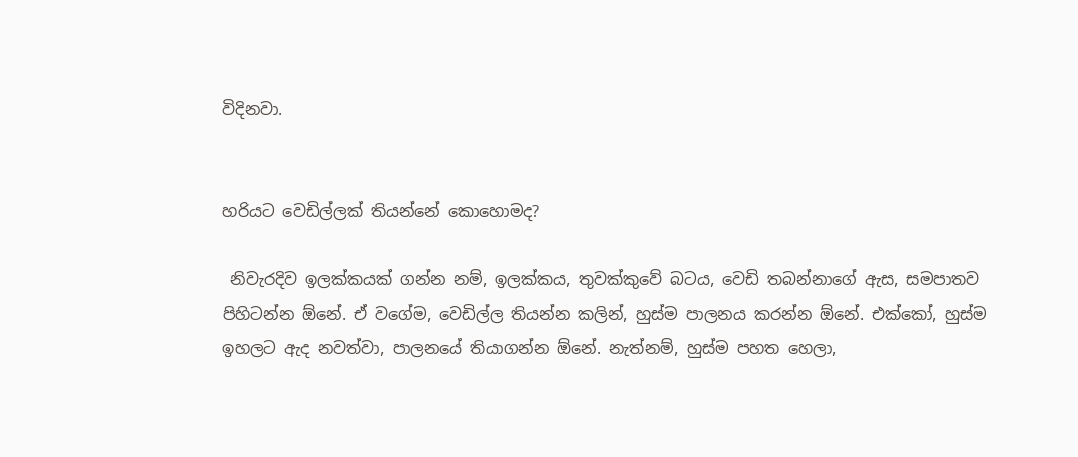විදිනවා.


හරියට වෙඩිල්ලක් තියන්නේ කොහොමද?

 නිවැරදිව ඉලක්කයක් ගන්න නම්, ඉලක්කය, තුවක්කුවේ බටය, වෙඩි තබන්නාගේ ඇස, සමපාතව පිහිටන්න ඕනේ. ඒ වගේම, වෙඩිල්ල තියන්න කලින්, හුස්ම පාලනය කරන්න ඕනේ. එක්කෝ, හුස්ම ඉහලට ඇද නවත්වා, පාලනයේ තියාගන්න ඕනේ. නැත්නම්, හුස්ම පහත හෙලා,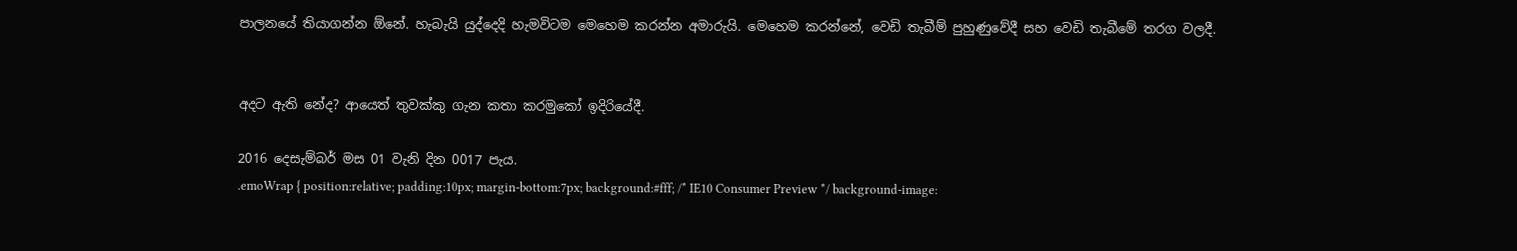පාලනයේ තියාගන්න ඕනේ. හැබැයි යුද්දෙදි හැමවිටම මෙහෙම කරන්න අමාරුයි. මෙහෙම කරන්නේ, වෙඩි තැබීම් පුහුණුවේදී සහ වෙඩි තැබීමේ තරග වලදී.


අදට ඇති නේද? ආයෙත් තුවක්කු ගැන කතා කරමුකෝ ඉදිරියේදී.

2016 දෙසැම්බර් මස 01 වැනි දින 0017 පැය.
.emoWrap { position:relative; padding:10px; margin-bottom:7px; background:#fff; /* IE10 Consumer Preview */ background-image: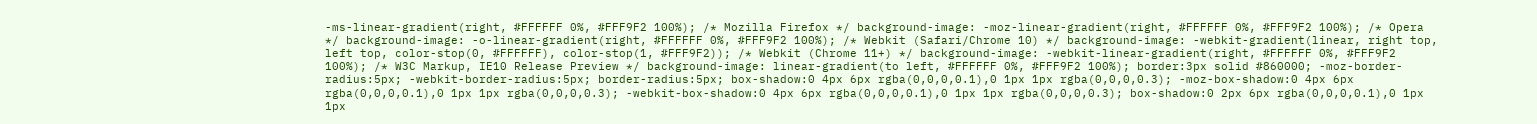-ms-linear-gradient(right, #FFFFFF 0%, #FFF9F2 100%); /* Mozilla Firefox */ background-image: -moz-linear-gradient(right, #FFFFFF 0%, #FFF9F2 100%); /* Opera */ background-image: -o-linear-gradient(right, #FFFFFF 0%, #FFF9F2 100%); /* Webkit (Safari/Chrome 10) */ background-image: -webkit-gradient(linear, right top, left top, color-stop(0, #FFFFFF), color-stop(1, #FFF9F2)); /* Webkit (Chrome 11+) */ background-image: -webkit-linear-gradient(right, #FFFFFF 0%, #FFF9F2 100%); /* W3C Markup, IE10 Release Preview */ background-image: linear-gradient(to left, #FFFFFF 0%, #FFF9F2 100%); border:3px solid #860000; -moz-border-radius:5px; -webkit-border-radius:5px; border-radius:5px; box-shadow:0 4px 6px rgba(0,0,0,0.1),0 1px 1px rgba(0,0,0,0.3); -moz-box-shadow:0 4px 6px rgba(0,0,0,0.1),0 1px 1px rgba(0,0,0,0.3); -webkit-box-shadow:0 4px 6px rgba(0,0,0,0.1),0 1px 1px rgba(0,0,0,0.3); box-shadow:0 2px 6px rgba(0,0,0,0.1),0 1px 1px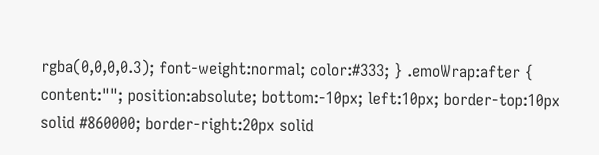rgba(0,0,0,0.3); font-weight:normal; color:#333; } .emoWrap:after { content:""; position:absolute; bottom:-10px; left:10px; border-top:10px solid #860000; border-right:20px solid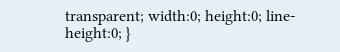transparent; width:0; height:0; line-height:0; }